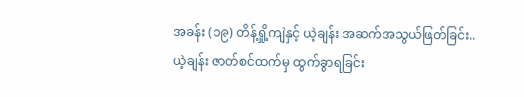အခန်း (၁၉) တိန့်ရှို့ကျဲနှင့် ယဲ့ချန်း အဆက်အသွယ်ဖြတ်ခြင်း.. ယဲ့ချန်း ဇာတ်စင်ထက်မှ ထွက်ခွာရခြင်း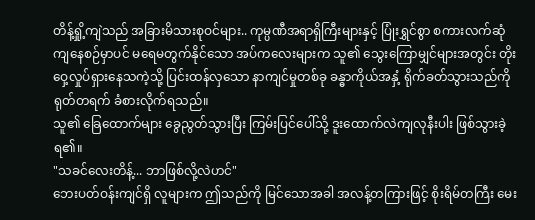တိန့်ရှို့ကျဲသည် အခြားမိသားစုဝင်များ.. ကုမ္ပဏီအရာရှိကြီးများနှင့် ပြုံးရွှင်စွာ စကားလက်ဆုံကျနေစဉ်မှာပင် မရေမတွက်နိုင်သော အပ်ကလေးများက သူ၏ သွေးကြောမျှင်များအတွင်း တိုးဝှေ့လှုပ်ရှားနေသကဲ့သို့ ပြင်းထန်လှသော နာကျင်မှုတစ်ခု ခန္ဓာကိုယ်အနှံ့ ရိုက်ခတ်သွားသည်ကို ရုတ်တရက် ခံစားလိုက်ရသည်။
သူ၏ ခြေထောက်များ ခွေညွတ်သွားပြီး ကြမ်းပြင်ပေါ်သို့ ဒူးထောက်လဲကျလုနီးပါး ဖြစ်သွားခဲ့ရ၏။
"သခင်လေးတိန့်... ဘာဖြစ်လို့လဲဟင်"
ဘေးပတ်ဝန်းကျင်ရှိ လူများက ဤသည်ကို မြင်သောအခါ အလန့်တကြားဖြင့် စိုးရိမ်တကြီး မေး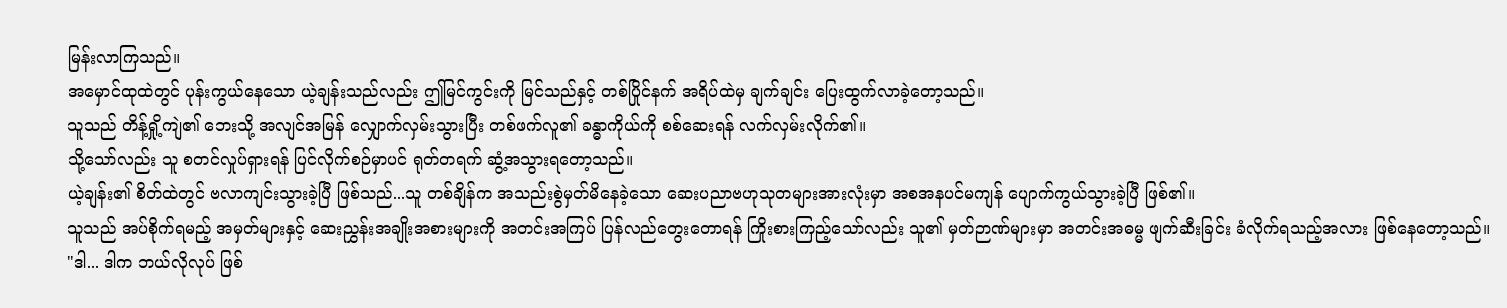မြန်းလာကြသည်။
အမှောင်ထုထဲတွင် ပုန်းကွယ်နေသော ယဲ့ချန်းသည်လည်း ဤမြင်ကွင်းကို မြင်သည်နှင့် တစ်ပြိုင်နက် အရိပ်ထဲမှ ချက်ချင်း ပြေးထွက်လာခဲ့တော့သည်။
သူသည် တိန့်ရှို့ကျဲ၏ ဘေးသို့ အလျင်အမြန် လျှောက်လှမ်းသွားပြီး တစ်ဖက်လူ၏ ခန္ဓာကိုယ်ကို စစ်ဆေးရန် လက်လှမ်းလိုက်၏။
သို့သော်လည်း သူ စတင်လှုပ်ရှားရန် ပြင်လိုက်စဉ်မှာပင် ရုတ်တရက် ဆွံ့အသွားရတော့သည်။
ယဲ့ချန်း၏ စိတ်ထဲတွင် ဗလာကျင်းသွားခဲ့ပြီ ဖြစ်သည်...သူ တစ်ချိန်က အသည်းစွဲမှတ်မိနေခဲ့သော ဆေးပညာဗဟုသုတများအားလုံးမှာ အစအနပင်မကျန် ပျောက်ကွယ်သွားခဲ့ပြီ ဖြစ်၏။
သူသည် အပ်စိုက်ရမည့် အမှတ်များနှင့် ဆေးညွှန်းအချိုးအစားများကို အတင်းအကြပ် ပြန်လည်တွေးတောရန် ကြိုးစားကြည့်သော်လည်း သူ၏ မှတ်ဉာဏ်များမှာ အတင်းအဓမ္မ ဖျက်ဆီးခြင်း ခံလိုက်ရသည့်အလား ဖြစ်နေတော့သည်။
"ဒါ... ဒါက ဘယ်လိုလုပ် ဖြစ်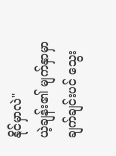နိုင်မှာလဲ"
ယဲ့ချန်း၏ မျက်နှာမှာ ချက်ချင်းပင် သွေး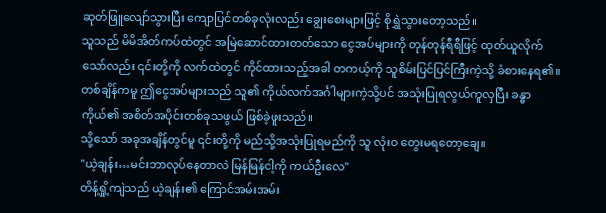ဆုတ်ဖြူလျော်သွားပြီး ကျောပြင်တစ်ခုလုံးလည်း ချွေးစေးများဖြင့် စိုရွှဲသွားတော့သည်။
သူသည် မိမိအိတ်ကပ်ထဲတွင် အမြဲဆောင်ထားတတ်သော ငွေအပ်များကို တုန်တုန်ရီရီဖြင့် ထုတ်ယူလိုက်သော်လည်း ၎င်းတို့ကို လက်ထဲတွင် ကိုင်ထားသည့်အခါ တကယ့်ကို သူစိမ်းပြင်ပြင်ကြီးကဲ့သို့ ခံစားနေရ၏။
တစ်ချိန်ကမူ ဤငွေအပ်များသည် သူ၏ ကိုယ်လက်အင်္ဂါများကဲ့သို့ပင် အသုံးပြုရလွယ်ကူလှပြီး ခန္ဓာကိုယ်၏ အစိတ်အပိုင်းတစ်ခုသဖွယ် ဖြစ်ခဲ့ဖူးသည်။
သို့သော် အခုအချိန်တွင်မူ ၎င်းတို့ကို မည်သို့အသုံးပြုရမည်ကို သူ လုံးဝ တွေးမရတော့ချေ။
"ယဲ့ချန်း…မင်းဘာလုပ်နေတာလဲ မြန်မြန်ငါ့ကို ကယ်ဦးလေ"
တိန့်ရှို့ကျဲသည် ယဲ့ချန်း၏ ကြောင်အမ်းအမ်း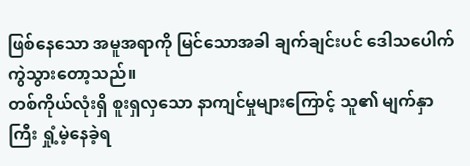ဖြစ်နေသော အမူအရာကို မြင်သောအခါ ချက်ချင်းပင် ဒေါသပေါက်ကွဲသွားတော့သည်။
တစ်ကိုယ်လုံးရှိ စူးရှလှသော နာကျင်မှုများကြောင့် သူ၏ မျက်နှာကြီး ရှုံ့မဲ့နေခဲ့ရ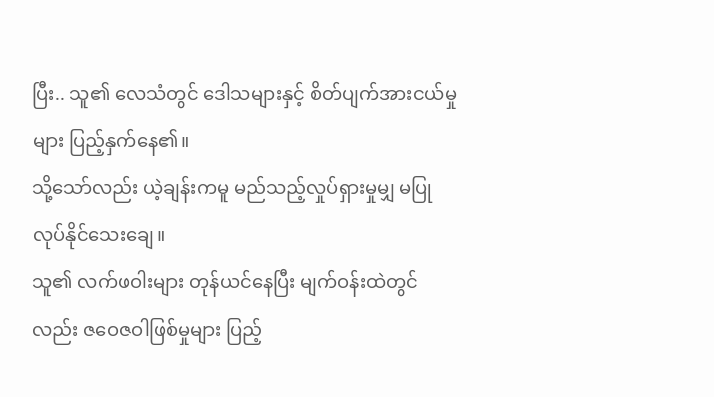ပြီး.. သူ၏ လေသံတွင် ဒေါသများနှင့် စိတ်ပျက်အားငယ်မှုများ ပြည့်နှက်နေ၏။
သို့သော်လည်း ယဲ့ချန်းကမူ မည်သည့်လှုပ်ရှားမှုမျှ မပြုလုပ်နိုင်သေးချေ။
သူ၏ လက်ဖဝါးများ တုန်ယင်နေပြီး မျက်ဝန်းထဲတွင်လည်း ဇဝေဇဝါဖြစ်မှုများ ပြည့်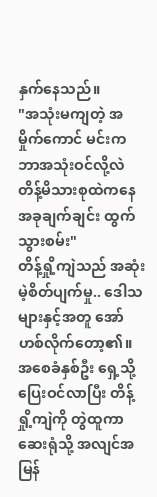နှက်နေသည်။
"အသုံးမကျတဲ့ အမှိုက်ကောင် မင်းက ဘာအသုံးဝင်လို့လဲ တိန့်မိသားစုထဲကနေ အခုချက်ချင်း ထွက်သွားစမ်း"
တိန့်ရှို့ကျဲသည် အဆုံးမဲ့စိတ်ပျက်မှု.. ဒေါသများနှင့်အတူ အော်ဟစ်လိုက်တော့၏။
အစေခံနှစ်ဦး ရှေ့သို့ ပြေးဝင်လာပြီး တိန့်ရှို့ကျဲကို တွဲထူကာ ဆေးရုံသို့ အလျင်အမြန်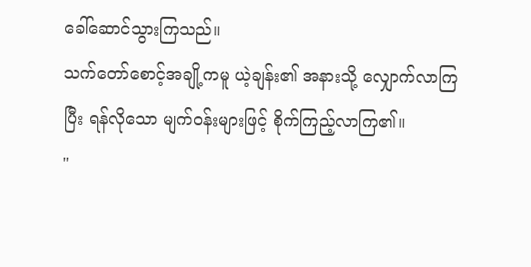ခေါ်ဆောင်သွားကြသည်။
သက်တော်စောင့်အချို့ကမူ ယဲ့ချန်း၏ အနားသို့ လျှောက်လာကြပြီး ရန်လိုသော မျက်ဝန်းများဖြင့် စိုက်ကြည့်လာကြ၏။
"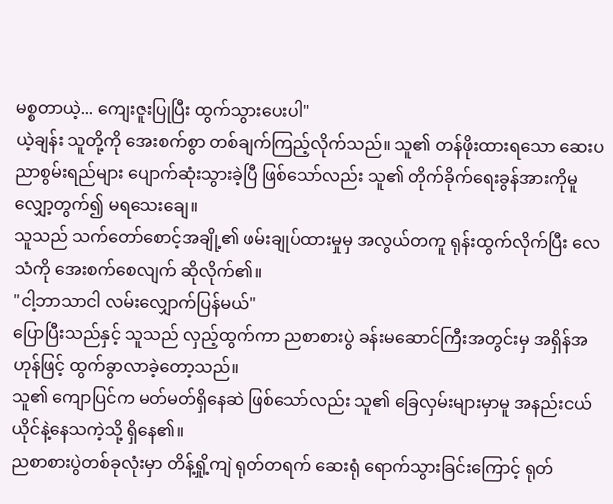မစ္စတာယဲ့... ကျေးဇူးပြုပြီး ထွက်သွားပေးပါ"
ယဲ့ချန်း သူတို့ကို အေးစက်စွာ တစ်ချက်ကြည့်လိုက်သည်။ သူ၏ တန်ဖိုးထားရသော ဆေးပညာစွမ်းရည်များ ပျောက်ဆုံးသွားခဲ့ပြီ ဖြစ်သော်လည်း သူ၏ တိုက်ခိုက်ရေးခွန်အားကိုမူ လျှော့တွက်၍ မရသေးချေ။
သူသည် သက်တော်စောင့်အချို့၏ ဖမ်းချုပ်ထားမှုမှ အလွယ်တကူ ရုန်းထွက်လိုက်ပြီး လေသံကို အေးစက်စေလျက် ဆိုလိုက်၏။
"ငါ့ဘာသာငါ လမ်းလျှောက်ပြန်မယ်"
ပြောပြီးသည်နှင့် သူသည် လှည့်ထွက်ကာ ညစာစားပွဲ ခန်းမဆောင်ကြီးအတွင်းမှ အရှိန်အဟုန်ဖြင့် ထွက်ခွာလာခဲ့တော့သည်။
သူ၏ ကျောပြင်က မတ်မတ်ရှိနေဆဲ ဖြစ်သော်လည်း သူ၏ ခြေလှမ်းများမှာမူ အနည်းငယ် ယိုင်နဲ့နေသကဲ့သို့ ရှိနေ၏။
ညစာစားပွဲတစ်ခုလုံးမှာ တိန့်ရှို့ကျဲ ရုတ်တရက် ဆေးရုံ ရောက်သွားခြင်းကြောင့် ရုတ်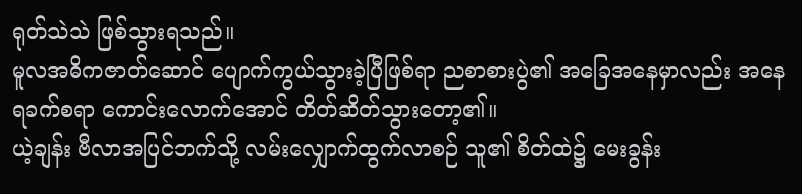ရုတ်သဲသဲ ဖြစ်သွားရသည်။
မူလအဓိကဇာတ်ဆောင် ပျောက်ကွယ်သွားခဲ့ပြီဖြစ်ရာ ညစာစားပွဲ၏ အခြေအနေမှာလည်း အနေရခက်စရာ ကောင်းလောက်အောင် တိတ်ဆိတ်သွားတော့၏။
ယဲ့ချန်း ဗီလာအပြင်ဘက်သို့ လမ်းလျှောက်ထွက်လာစဉ် သူ၏ စိတ်ထဲ၌ မေးခွန်း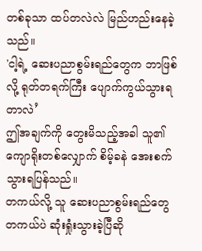တစ်ခုသာ ထပ်တလဲလဲ မြည်ဟည်းနေခဲ့သည်။
'ငါ့ရဲ့ ဆေးပညာစွမ်းရည်တွေက ဘာဖြစ်လို့ ရုတ်တရက်ကြီး ပျောက်ကွယ်သွားရတာလဲ’
ဤအချက်ကို တွေးမိသည့်အခါ သူ၏ ကျောရိုးတစ်လျှောက် စိမ့်ခနဲ အေးစက်သွားရပြန်သည်။
တကယ်လို့ သူ ဆေးပညာစွမ်းရည်တွေ တကယ်ပဲ ဆုံးရှုံးသွားခဲ့ပြီဆို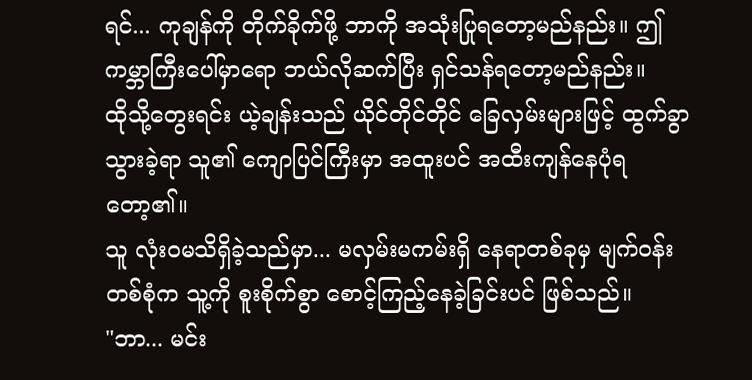ရင်... ကုချန်ကို တိုက်ခိုက်ဖို့ ဘာကို အသုံးပြုရတော့မည်နည်း။ ဤကမ္ဘာကြီးပေါ်မှာရော ဘယ်လိုဆက်ပြီး ရှင်သန်ရတော့မည်နည်း။
ထိုသို့တွေးရင်း ယဲ့ချန်းသည် ယိုင်တိုင်တိုင် ခြေလှမ်းများဖြင့် ထွက်ခွာသွားခဲ့ရာ သူ၏ ကျောပြင်ကြီးမှာ အထူးပင် အထီးကျန်နေပုံရတော့၏။
သူ လုံးဝမသိရှိခဲ့သည်မှာ... မလှမ်းမကမ်းရှိ နေရာတစ်ခုမှ မျက်ဝန်းတစ်စုံက သူ့ကို စူးစိုက်စွာ စောင့်ကြည့်နေခဲ့ခြင်းပင် ဖြစ်သည်။
"ဘာ... မင်း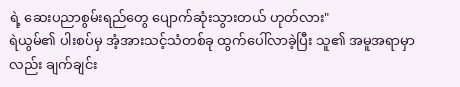ရဲ့ ဆေးပညာစွမ်းရည်တွေ ပျောက်ဆုံးသွားတယ် ဟုတ်လား"
ရဲယွမ်၏ ပါးစပ်မှ အံ့အားသင့်သံတစ်ခု ထွက်ပေါ်လာခဲ့ပြီး သူ၏ အမူအရာမှာလည်း ချက်ချင်း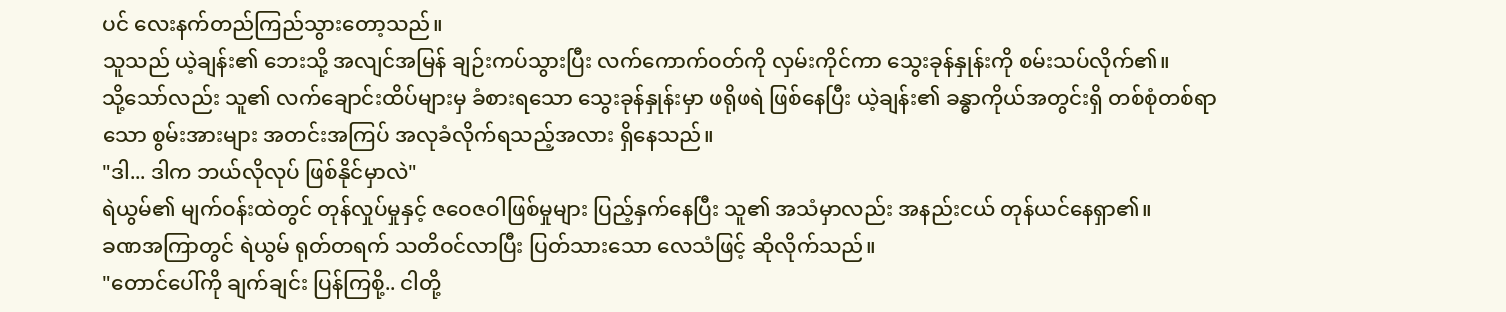ပင် လေးနက်တည်ကြည်သွားတော့သည်။
သူသည် ယဲ့ချန်း၏ ဘေးသို့ အလျင်အမြန် ချဉ်းကပ်သွားပြီး လက်ကောက်ဝတ်ကို လှမ်းကိုင်ကာ သွေးခုန်နှုန်းကို စမ်းသပ်လိုက်၏။
သို့သော်လည်း သူ၏ လက်ချောင်းထိပ်များမှ ခံစားရသော သွေးခုန်နှုန်းမှာ ဖရိုဖရဲ ဖြစ်နေပြီး ယဲ့ချန်း၏ ခန္ဓာကိုယ်အတွင်းရှိ တစ်စုံတစ်ရာသော စွမ်းအားများ အတင်းအကြပ် အလုခံလိုက်ရသည့်အလား ရှိနေသည်။
"ဒါ... ဒါက ဘယ်လိုလုပ် ဖြစ်နိုင်မှာလဲ"
ရဲယွမ်၏ မျက်ဝန်းထဲတွင် တုန်လှုပ်မှုနှင့် ဇဝေဇဝါဖြစ်မှုများ ပြည့်နှက်နေပြီး သူ၏ အသံမှာလည်း အနည်းငယ် တုန်ယင်နေရှာ၏။
ခဏအကြာတွင် ရဲယွမ် ရုတ်တရက် သတိဝင်လာပြီး ပြတ်သားသော လေသံဖြင့် ဆိုလိုက်သည်။
"တောင်ပေါ်ကို ချက်ချင်း ပြန်ကြစို့.. ငါတို့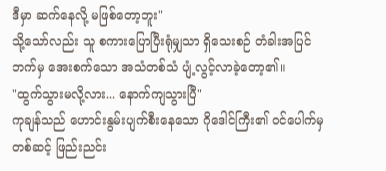ဒီမှာ ဆက်နေလို့ မဖြစ်တော့ဘူး"
သို့သော်လည်း သူ စကားပြောပြီးရုံမျှသာ ရှိသေးစဉ် တံခါးအပြင်ဘက်မှ အေးစက်သော အသံတစ်သံ ပျံ့လွင့်လာခဲ့တော့၏။
"ထွက်သွားမလို့လား... နောက်ကျသွားပြီ"
ကုချန်သည် ဟောင်းနွမ်းပျက်စီးနေသော ဂိုဒေါင်ကြီး၏ ဝင်ပေါက်မှတစ်ဆင့် ဖြည်းညင်း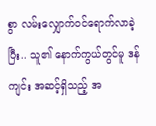စွာ လမ်းလျှောက်ဝင်ရောက်လာခဲ့ပြီး.. သူ၏ နောက်ကွယ်တွင်မူ ဒန်ကျင်း အဆင့်ရှိသည့် အ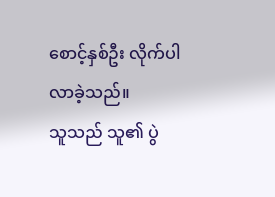စောင့်နှစ်ဦး လိုက်ပါလာခဲ့သည်။
သူသည် သူ၏ ပွဲ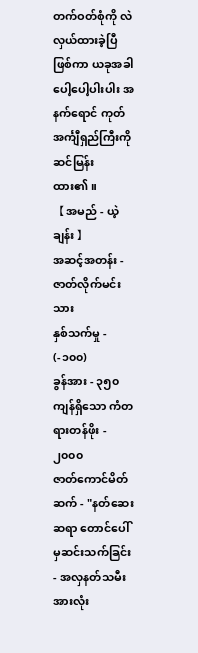တက်ဝတ်စုံကို လဲလှယ်ထားခဲ့ပြီဖြစ်ကာ ယခုအခါ ပေါ့ပေါ့ပါးပါး အနက်ရောင် ကုတ်အင်္ကျီရှည်ကြီးကို ဆင်မြန်းထား၏။
【 အမည် - ယဲ့ချန်း 】
အဆင့်အတန်း - ဇာတ်လိုက်မင်းသား
နှစ်သက်မှု - (-၁၀၀)
ခွန်အား - ၃၅၀
ကျန်ရှိသော ကံတရားတန်ဖိုး - ၂၀၀၀
ဇာတ်ကောင်မိတ်ဆက် - "နတ်ဆေးဆရာ တောင်ပေါ်မှဆင်းသက်ခြင်း - အလှနတ်သမီးအားလုံး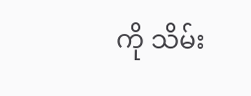ကို သိမ်း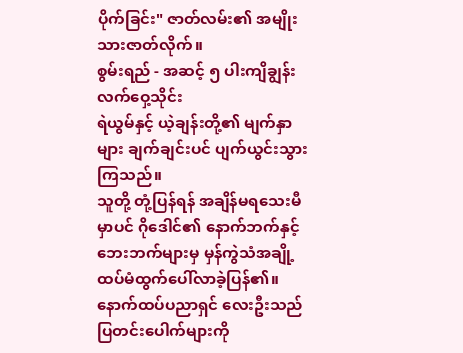ပိုက်ခြင်း" ဇာတ်လမ်း၏ အမျိုးသားဇာတ်လိုက်။
စွမ်းရည် - အဆင့် ၅ ပါးကျိချွန်းလက်ဝှေ့သိုင်း
ရဲယွမ်နှင့် ယဲ့ချန်းတို့၏ မျက်နှာများ ချက်ချင်းပင် ပျက်ယွင်းသွားကြသည်။
သူတို့ တုံ့ပြန်ရန် အချိန်မရသေးမီမှာပင် ဂိုဒေါင်၏ နောက်ဘက်နှင့် ဘေးဘက်များမှ မှန်ကွဲသံအချို့ ထပ်မံထွက်ပေါ်လာခဲ့ပြန်၏။
နောက်ထပ်ပညာရှင် လေးဦးသည် ပြတင်းပေါက်များကို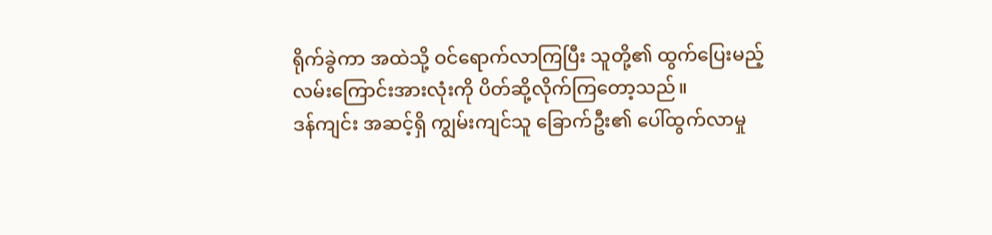ရိုက်ခွဲကာ အထဲသို့ ဝင်ရောက်လာကြပြီး သူတို့၏ ထွက်ပြေးမည့် လမ်းကြောင်းအားလုံးကို ပိတ်ဆို့လိုက်ကြတော့သည်။
ဒန်ကျင်း အဆင့်ရှိ ကျွမ်းကျင်သူ ခြောက်ဦး၏ ပေါ်ထွက်လာမှု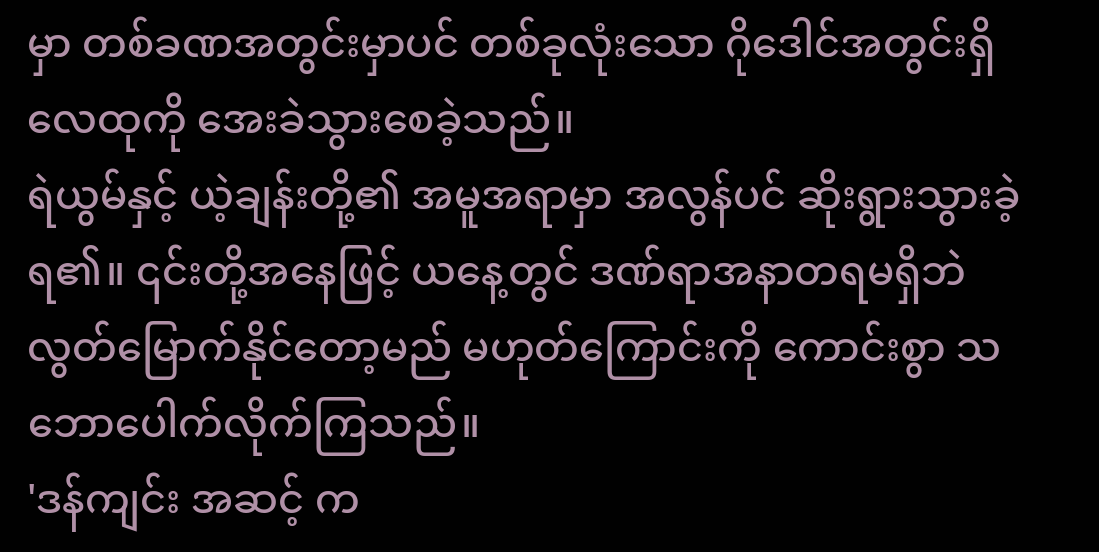မှာ တစ်ခဏအတွင်းမှာပင် တစ်ခုလုံးသော ဂိုဒေါင်အတွင်းရှိ လေထုကို အေးခဲသွားစေခဲ့သည်။
ရဲယွမ်နှင့် ယဲ့ချန်းတို့၏ အမူအရာမှာ အလွန်ပင် ဆိုးရွားသွားခဲ့ရ၏။ ၎င်းတို့အနေဖြင့် ယနေ့တွင် ဒဏ်ရာအနာတရမရှိဘဲ လွတ်မြောက်နိုင်တော့မည် မဟုတ်ကြောင်းကို ကောင်းစွာ သဘောပေါက်လိုက်ကြသည်။
'ဒန်ကျင်း အဆင့် က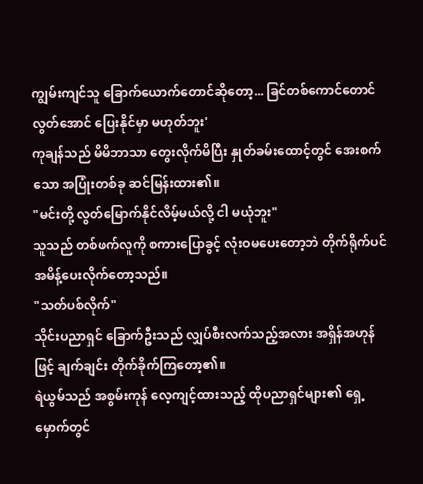ကျွမ်းကျင်သူ ခြောက်ယောက်တောင်ဆိုတော့... ခြင်တစ်ကောင်တောင် လွတ်အောင် ပြေးနိုင်မှာ မဟုတ်ဘူး'
ကုချန်သည် မိမိဘာသာ တွေးလိုက်မိပြီး နှုတ်ခမ်းထောင့်တွင် အေးစက်သော အပြုံးတစ်ခု ဆင်မြန်းထား၏။
"မင်းတို့ လွတ်မြောက်နိုင်လိမ့်မယ်လို့ ငါ မယုံဘူး"
သူသည် တစ်ဖက်လူကို စကားပြောခွင့် လုံးဝမပေးတော့ဘဲ တိုက်ရိုက်ပင် အမိန့်ပေးလိုက်တော့သည်။
"သတ်ပစ်လိုက်"
သိုင်းပညာရှင် ခြောက်ဦးသည် လျှပ်စီးလက်သည့်အလား အရှိန်အဟုန်ဖြင့် ချက်ချင်း တိုက်ခိုက်ကြတော့၏။
ရဲယွမ်သည် အစွမ်းကုန် လေ့ကျင့်ထားသည့် ထိုပညာရှင်များ၏ ရှေ့မှောက်တွင်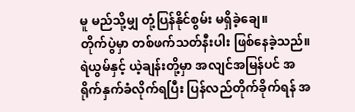မူ မည်သို့မျှ တုံ့ပြန်နိုင်စွမ်း မရှိခဲ့ချေ။
တိုက်ပွဲမှာ တစ်ဖက်သတ်နီးပါး ဖြစ်နေခဲ့သည်။
ရဲယွမ်နှင့် ယဲ့ချန်းတို့မှာ အလျင်အမြန်ပင် အရိုက်နှက်ခံလိုက်ရပြီး ပြန်လည်တိုက်ခိုက်ရန် အ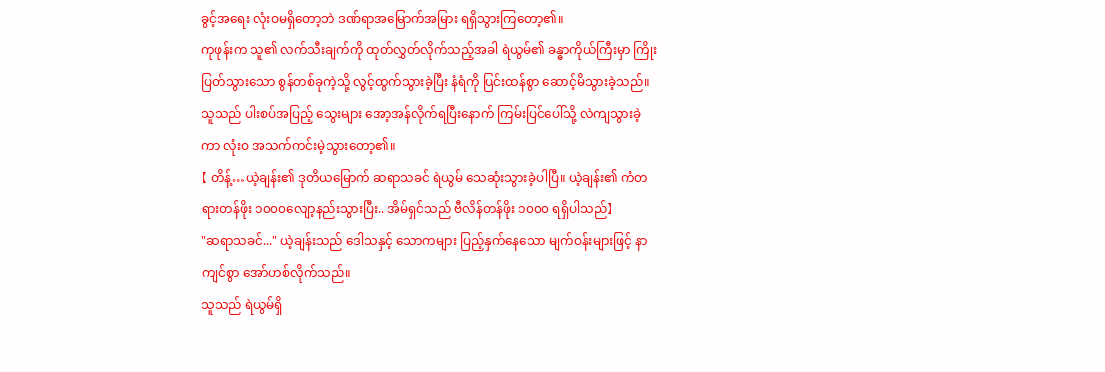ခွင့်အရေး လုံးဝမရှိတော့ဘဲ ဒဏ်ရာအမြောက်အမြား ရရှိသွားကြတော့၏။
ကုဖုန်းက သူ၏ လက်သီးချက်ကို ထုတ်လွှတ်လိုက်သည့်အခါ ရဲယွမ်၏ ခန္ဓာကိုယ်ကြီးမှာ ကြိုးပြတ်သွားသော စွန်တစ်ခုကဲ့သို့ လွင့်ထွက်သွားခဲ့ပြီး နံရံကို ပြင်းထန်စွာ ဆောင့်မိသွားခဲ့သည်။
သူသည် ပါးစပ်အပြည့် သွေးများ အော့အန်လိုက်ရပြီးနောက် ကြမ်းပြင်ပေါ်သို့ လဲကျသွားခဲ့ကာ လုံးဝ အသက်ကင်းမဲ့သွားတော့၏။
【 တိန့်…ယဲ့ချန်း၏ ဒုတိယမြောက် ဆရာသခင် ရဲယွမ် သေဆုံးသွားခဲ့ပါပြီ။ ယဲ့ချန်း၏ ကံတရားတန်ဖိုး ၁၀၀၀လျော့နည်းသွားပြီး.. အိမ်ရှင်သည် ဗီလိန်တန်ဖိုး ၁၀၀၀ ရရှိပါသည်】
"ဆရာသခင်..." ယဲ့ချန်းသည် ဒေါသနှင့် သောကများ ပြည့်နှက်နေသော မျက်ဝန်းများဖြင့် နာကျင်စွာ အော်ဟစ်လိုက်သည်။
သူသည် ရဲယွမ်ရှိ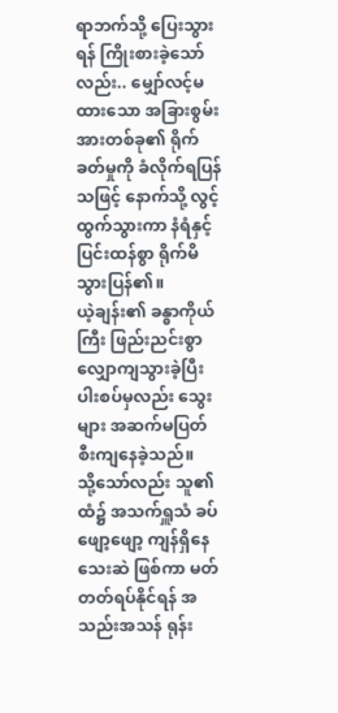ရာဘက်သို့ ပြေးသွားရန် ကြိုးစားခဲ့သော်လည်း.. မျှော်လင့်မထားသော အခြားစွမ်းအားတစ်ခု၏ ရိုက်ခတ်မှုကို ခံလိုက်ရပြန်သဖြင့် နောက်သို့ လွင့်ထွက်သွားကာ နံရံနှင့် ပြင်းထန်စွာ ရိုက်မိသွားပြန်၏။
ယဲ့ချန်း၏ ခန္ဓာကိုယ်ကြီး ဖြည်းညင်းစွာ လျှောကျသွားခဲ့ပြီး ပါးစပ်မှလည်း သွေးများ အဆက်မပြတ် စီးကျနေခဲ့သည်။
သို့သော်လည်း သူ၏ ထံ၌ အသက်ရှူသံ ခပ်ဖျော့ဖျော့ ကျန်ရှိနေသေးဆဲ ဖြစ်ကာ မတ်တတ်ရပ်နိုင်ရန် အသည်းအသန် ရုန်း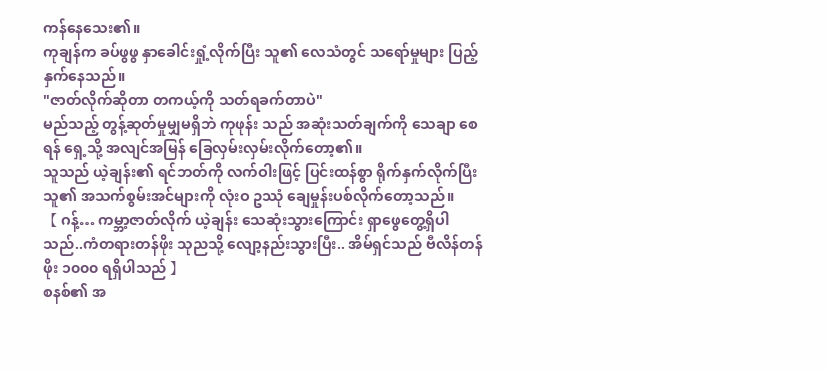ကန်နေသေး၏။
ကုချန်က ခပ်ဖွဖွ နှာခေါင်းရှုံ့လိုက်ပြီး သူ၏ လေသံတွင် သရော်မှုများ ပြည့်နှက်နေသည်။
"ဇာတ်လိုက်ဆိုတာ တကယ့်ကို သတ်ရခက်တာပဲ"
မည်သည့် တွန့်ဆုတ်မှုမျှမရှိဘဲ ကုဖုန်း သည် အဆုံးသတ်ချက်ကို သေချာ စေရန် ရှေ့သို့ အလျင်အမြန် ခြေလှမ်းလှမ်းလိုက်တော့၏။
သူသည် ယဲ့ချန်း၏ ရင်ဘတ်ကို လက်ဝါးဖြင့် ပြင်းထန်စွာ ရိုက်နှက်လိုက်ပြီး သူ၏ အသက်စွမ်းအင်များကို လုံးဝ ဥဿုံ ချေမှုန်းပစ်လိုက်တော့သည်။
【 ဂန့်… ကမ္ဘာ့ဇာတ်လိုက် ယဲ့ချန်း သေဆုံးသွားကြောင်း ရှာဖွေတွေ့ရှိပါသည်..ကံတရားတန်ဖိုး သုညသို့ လျော့နည်းသွားပြီး.. အိမ်ရှင်သည် ဗီလိန်တန်ဖိုး ၁၀၀၀ ရရှိပါသည် 】
စနစ်၏ အ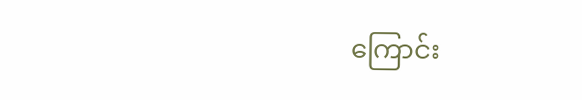ကြောင်း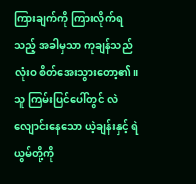ကြားချက်ကို ကြားလိုက်ရသည့် အခါမှသာ ကုချန်သည် လုံးဝ စိတ်အေးသွားတော့၏။
သူ ကြမ်းပြင်ပေါ်တွင် လဲလျောင်းနေသော ယဲ့ချန်းနှင့် ရဲယွမ်တို့ကို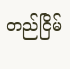တည်ငြိမ်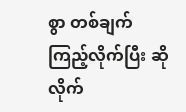စွာ တစ်ချက်ကြည့်လိုက်ပြီး ဆိုလိုက်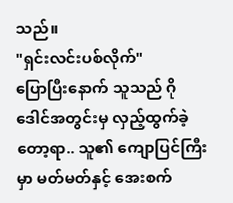သည်။
"ရှင်းလင်းပစ်လိုက်"
ပြောပြီးနောက် သူသည် ဂိုဒေါင်အတွင်းမှ လှည့်ထွက်ခဲ့တော့ရာ.. သူ၏ ကျောပြင်ကြီးမှာ မတ်မတ်နှင့် အေးစက်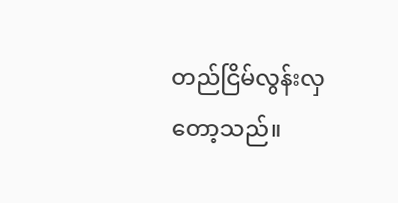တည်ငြိမ်လွန်းလှတော့သည်။